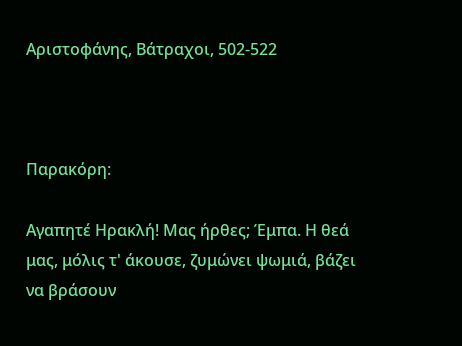Αριστοφάνης, Βάτραχοι, 502-522



Παρακόρη:

Αγαπητέ Ηρακλή! Μας ήρθες; Έμπα. Η θεά μας, μόλις τ' άκουσε, ζυμώνει ψωμιά, βάζει να βράσουν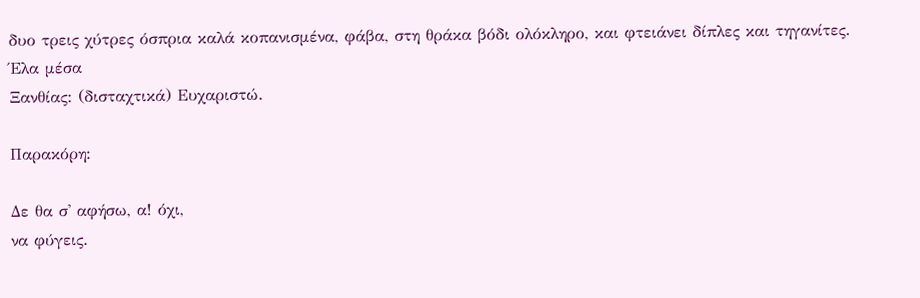δυο τρεις χύτρες όσπρια καλά κοπανισμένα, φάβα, στη θράκα βόδι ολόκληρο, και φτειάνει δίπλες και τηγανίτες. Έλα μέσα
Ξανθίας: (δισταχτικά) Ευχαριστώ.

Παρακόρη:

Δε θα σ' αφήσω, α! όχι,
να φύγεις.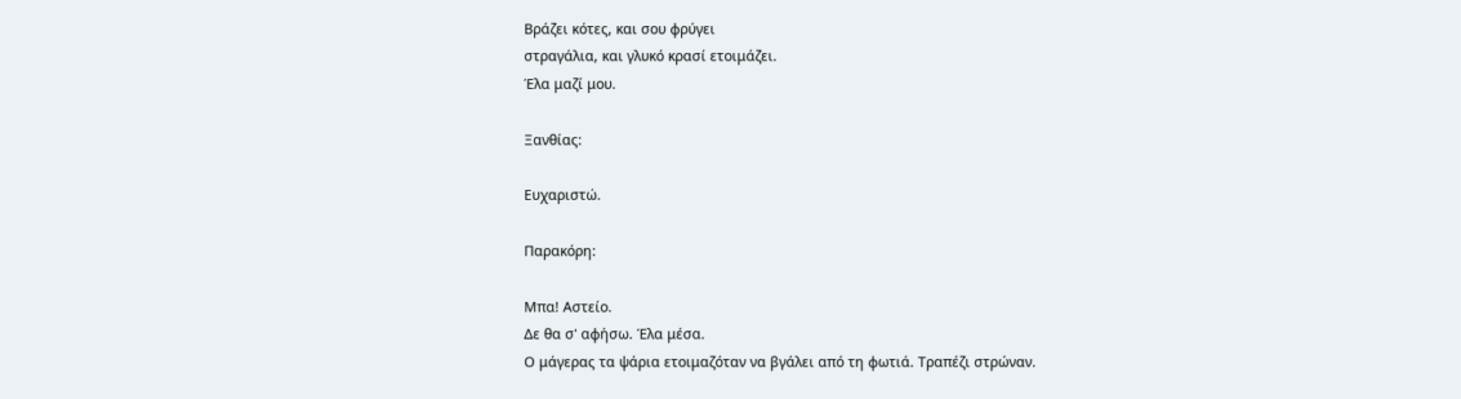Βράζει κότες, και σου φρύγει
στραγάλια, και γλυκό κρασί ετοιμάζει.
Έλα μαζί μου.

Ξανθίας:

Ευχαριστώ.

Παρακόρη:

Μπα! Αστείο.
Δε θα σ' αφήσω. Έλα μέσα.
Ο μάγερας τα ψάρια ετοιμαζόταν να βγάλει από τη φωτιά. Τραπέζι στρώναν.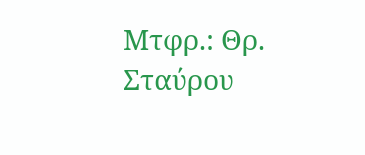Μτφρ.: Θρ. Σταύρου